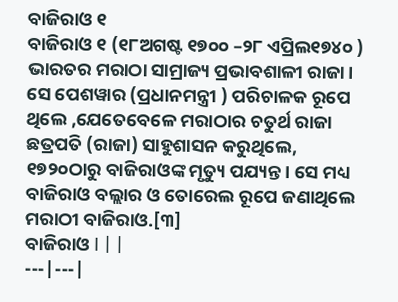ବାଜିରାଓ ୧
ବାଜିରାଓ ୧ (୧୮ଅଗଷ୍ଟ ୧୭୦୦ –୨୮ ଏପ୍ରିଲ୧୭୪୦ ) ଭାରତର ମରାଠା ସାମ୍ରାଜ୍ୟ ପ୍ରଭାବଶାଳୀ ରାଜା। ସେ ପେଶୱାର (ପ୍ରଧାନମନ୍ତ୍ରୀ ) ପରିଚାଳକ ରୂପେ ଥିଲେ ,ଯେତେବେଳେ ମରାଠାର ଚତୁର୍ଥ ରାଜା ଛତ୍ରପତି (ରାଜା) ସାହୁଶାସନ କରୁଥିଲେ, ୧୭୨୦ଠାରୁ ବାଜିରାଓଙ୍କ ମୃତ୍ୟୁ ପଯ୍ୟନ୍ତ। ସେ ମଧ୍ୟ ବାଜିରାଓ ବଲ୍ଲାର ଓ ତୋରେଲ ରୂପେ ଜଣାଥିଲେ ମରାଠୀ ବାଜିରାଓ.[୩]
ବାଜିରାଓ I | |
---|---|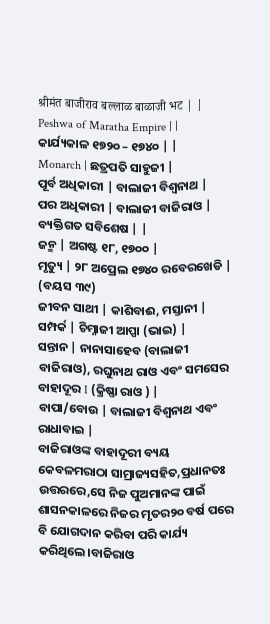श्रीमंत बाजीराव बल्लाळ बाळाजी भट | |
Peshwa of Maratha Empire | |
କାର୍ଯ୍ୟକାଳ ୧୭୨୦ – ୧୭୪୦ | |
Monarch | ଛତ୍ରପତି ସାହୁଜୀ |
ପୂର୍ବ ଅଧିକାରୀ | ବାଲାଜୀ ବିଶ୍ୱନାଥ |
ପର ଅଧିକାରୀ | ବାଲାଜୀ ବାଜିରାଓ |
ବ୍ୟକ୍ତିଗତ ସବିଶେଷ | |
ଜନ୍ମ | ଅଗଷ୍ଟ ୧୮, ୧୭୦୦ |
ମୃତ୍ୟୁ | ୨୮ ଅପ୍ରେଲ ୧୭୪୦ ରବେରଖେଡି | (ବୟସ ୩୯)
ଜୀବନ ସାଥୀ | କାଶିବାଈ, ମସ୍ତାନୀ |
ସମ୍ପର୍କ | ଚିମ୍ନାଜୀ ଆପ୍ପା (ଭାଇ) |
ସନ୍ତାନ | ନାନାସାହେବ (ବାଲାଜୀ ବାଜିରାଓ), ରଘୁନାଥ ରାଓ ଏବଂ ସମସେର ବାହାଦୂର I (କ୍ରିଷ୍ଣା ରାଓ ) |
ବାପା/ବୋଉ | ବାଲାଜୀ ବିଶ୍ୱନାଥ ଏବଂ ରାଧାବାଇ |
ବାଜିରାଓଙ୍କ ବାହାଦୂରୀ ବ୍ୟୟ କେବଳମରାଠା ସାମ୍ରାଜ୍ୟସହିତ,ପ୍ରଧାନତଃ ଉତ୍ତରରେ,ସେ ନିଜ ପୁଅମାନଙ୍କ ପାଇଁ ଶାସନକାଳରେ ନିଜର ମୃତର୨୦ ବର୍ଷ ପରେ ବି ଯୋଗଦାନ କରିବା ପରି କାର୍ଯ୍ୟ କରିଥିଲେ।ବାଜିରାଓ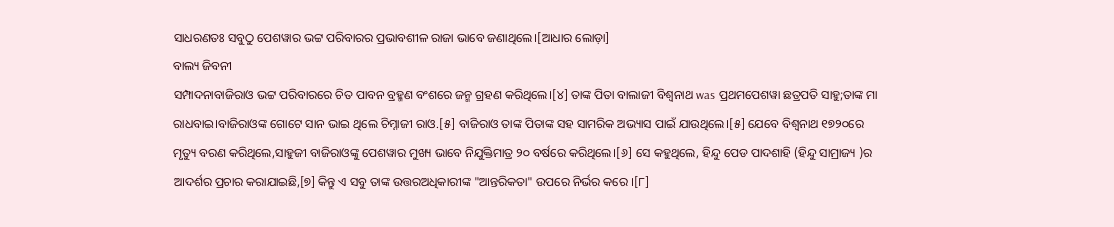ସାଧରଣତଃ ସବୁଠୁ ପେଶୱାର ଭଟ୍ଟ ପରିବାରର ପ୍ରଭାବଶୀଳ ରାଜା ଭାବେ ଜଣାଥିଲେ।[ଆଧାର ଲୋଡ଼ା]
ବାଲ୍ୟ ଜିବନୀ
ସମ୍ପାଦନାବାଜିରାଓ ଭଟ୍ଟ ପରିବାରରେ ଚିତ ପାବନ ବ୍ରହ୍ମଣ ବଂଶରେ ଜନ୍ମ ଗ୍ରହଣ କରିଥିଲେ।[୪] ତାଙ୍କ ପିତା ବାଲାଜୀ ବିଶ୍ୱନାଥ was ପ୍ରଥମପେଶୱା ଛତ୍ରପତି ସାହୁ;ତାଙ୍କ ମା ରାଧବାଇ।ବାଜିରାଓଙ୍କ ଗୋଟେ ସାନ ଭାଇ ଥିଲେ ଚିମ୍ନାଜୀ ରାଓ.[୫] ବାଜିରାଓ ତାଙ୍କ ପିତାଙ୍କ ସହ ସାମରିକ ଅଭ୍ୟାସ ପାଇଁ ଯାଉଥିଲେ।[୫] ଯେବେ ବିଶ୍ୱନାଥ ୧୭୨୦ରେ ମୃତ୍ୟୁ ବରଣ କରିଥିଲେ,ସାହୁଜୀ ବାଜିରାଓଙ୍କୁ ପେଶୱାର ମୁଖ୍ୟ ଭାବେ ନିଯୁକ୍ତିମାତ୍ର ୨୦ ବର୍ଷରେ କରିଥିଲେ।[୬] ସେ କହୁଥିଲେ, ହିନ୍ଦୁ ପେଡ ପାଦଶାହି (ହିନ୍ଦୁ ସାମ୍ରାଜ୍ୟ )ର ଆଦର୍ଶର ପ୍ରଚାର କରାଯାଇଛି,[୭] କିନ୍ତୁ ଏ ସବୁ ତାଙ୍କ ଉତ୍ତରଅଧିକାରୀଙ୍କ "ଆନ୍ତରିକତା" ଉପରେ ନିର୍ଭର କରେ ।[୮]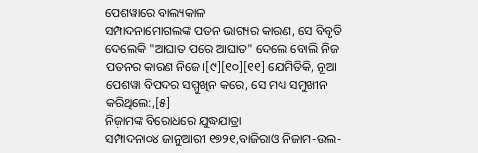ପେଶୱାରେ ବାଲ୍ୟକାଳ
ସମ୍ପାଦନାମୋଗଲଙ୍କ ପତନ ଭାଗ୍ୟର କାରଣ, ସେ ବିବୃତି ଦେଲେକି "ଆଘାତ ପରେ ଆଘାତ" ଦେଲେ ବୋଲି ନିଜ ପତନର କାରଣ ନିଜେ।[୯][୧୦][୧୧] ଯେମିତିକି, ନୂଆ ପେଶୱା ବିପଦର ସମ୍ମୁଖିନ କରେ, ସେ ମଧ୍ୟ ସମୁଖୀନ କରିଥିଲେ:,[୫]
ନିଜ଼ାମଙ୍କ ବିରୋଧରେ ଯୁଦ୍ଧଯାତ୍ରା
ସମ୍ପାଦନା୦୪ ଜାନୁଆରୀ ୧୭୨୧,ବାଜିରାଓ ନିଜାମ-ଉଲ-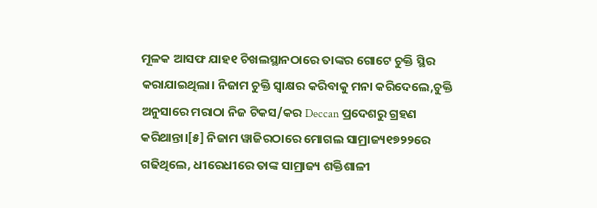ମୂଳକ ଆସଫ ଯାହ୧ ଚିଖଲସ୍ଥାନଠାରେ ତାଙ୍କର ଗୋଟେ ଚୁକ୍ତି ସ୍ଥିର କରାଯାଇଥିଲା। ନିଜାମ ଚୁକ୍ତି ସ୍ୱାକ୍ଷର କରିବାକୁ ମନା କରିଦେଲେ,ଚୁକ୍ତି ଅନୁସାରେ ମରାଠା ନିଜ ଟିକସ/କର Deccan ପ୍ରଦେଶରୁ ଗ୍ରହଣ କରିଥାନ୍ତା।[୫] ନିଜାମ ୱାଜିରଠାରେ ମୋଗଲ ସାମ୍ରାଜ୍ୟ୧୭୨୨ରେ ଗଢିଥିଲେ, ଧୀରେଧୀରେ ତାଙ୍କ ସାମ୍ରାଜ୍ୟ ଶକ୍ତିଶାଳୀ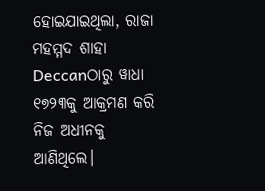ହୋଇଯାଇଥିଲା, ରାଜା ମହମ୍ମଦ ଶାହା Deccanଠାରୁ ୱାଧା ୧୭୨୩କୁ ଆକ୍ରମଣ କରି ନିଜ ଅଧୀନକୁ ଆଣିଥିଲେ।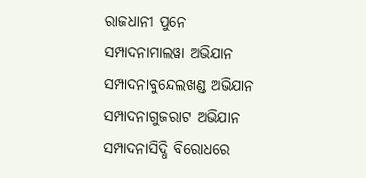ରାଜଧାନୀ ପୁନେ
ସମ୍ପାଦନାମାଲୱା ଅଭିଯାନ
ସମ୍ପାଦନାବୁନ୍ଦେଲଖଣ୍ଡ ଅଭିଯାନ
ସମ୍ପାଦନାଗୁଜରାଟ ଅଭିଯାନ
ସମ୍ପାଦନାସିଦ୍ଧି ବିରୋଧରେ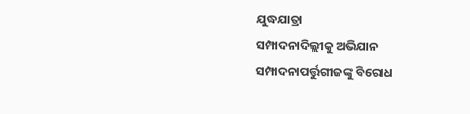ଯୁଦ୍ଧଯାତ୍ରା
ସମ୍ପାଦନାଦିଲ୍ଲୀକୁ ଅଭିଯାନ
ସମ୍ପାଦନାପର୍ତ୍ତୁଗୀଜଙ୍କୁ ବିରୋଧ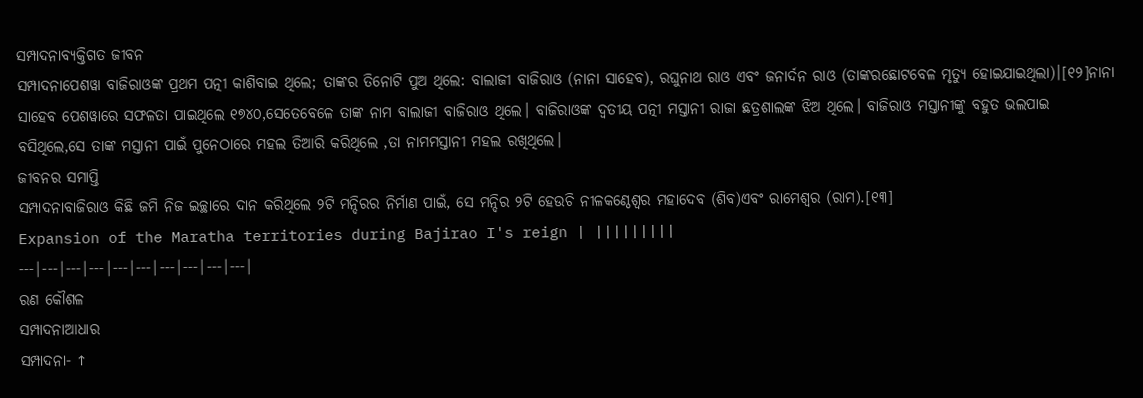ସମ୍ପାଦନାବ୍ୟକ୍ତିଗତ ଜୀବନ
ସମ୍ପାଦନାପେଶୱା ବାଜିରାଓଙ୍କ ପ୍ରଥମ ପତ୍ନୀ କାଶିବାଇ ଥିଲେ; ତାଙ୍କର ତିନୋଟି ପୁଅ ଥିଲେ: ବାଲାଜୀ ବାଜିରାଓ (ନାନା ସାହେବ), ରଘୁନାଥ ରାଓ ଏବଂ ଜନାର୍ଦନ ରାଓ (ତାଙ୍କରଛୋଟବେଳ ମୃତ୍ୟୁ ହୋଇଯାଇଥିଲା)।[୧୨]ନାନା ସାହେବ ପେଶୱାରେ ସଫଳତା ପାଇଥିଲେ ୧୭୪୦,ସେତେବେଳେ ତାଙ୍କ ନାମ ବାଲାଜୀ ବାଜିରାଓ ଥିଲେ। ବାଜିରାଓଙ୍କ ଦ୍ୱତୀୟ ପତ୍ନୀ ମସ୍ତାନୀ ରାଜା ଛତ୍ରଶାଲଙ୍କ ଝିଅ ଥିଲେ। ବାଜିରାଓ ମସ୍ତାନୀଙ୍କୁ ବହୁତ ଭଲପାଇ ବସିଥିଲେ,ସେ ତାଙ୍କ ମସ୍ତାନୀ ପାଇଁ ପୁନେଠାରେ ମହଲ ତିଆରି କରିଥିଲେ ,ତା ନାମମସ୍ତାନୀ ମହଲ ରଖିଥିଲେ।
ଜୀବନର ସମାପ୍ତି
ସମ୍ପାଦନାବାଜିରାଓ କିଛି ଜମି ନିଜ ଇଚ୍ଛାରେ ଦାନ କରିଥିଲେ ୨ଟି ମନ୍ଦିରର ନିର୍ମାଣ ପାଇଁ, ସେ ମନ୍ଦିର ୨ଟି ହେଉଚି ନୀଳକଣ୍ଠେଶ୍ୱର ମହାଦେବ (ଶିବ)ଏବଂ ରାମେଶ୍ୱର (ରାମ).[୧୩]
Expansion of the Maratha territories during Bajirao I's reign | |||||||||
---|---|---|---|---|---|---|---|---|---|
ରଣ କୌଶଳ
ସମ୍ପାଦନାଆଧାର
ସମ୍ପାଦନା- ↑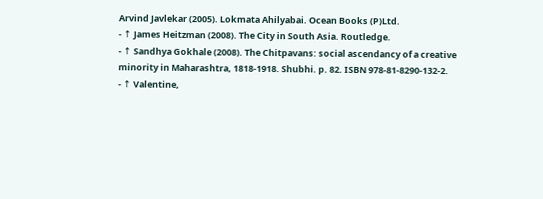Arvind Javlekar (2005). Lokmata Ahilyabai. Ocean Books (P)Ltd.
- ↑ James Heitzman (2008). The City in South Asia. Routledge.
- ↑ Sandhya Gokhale (2008). The Chitpavans: social ascendancy of a creative minority in Maharashtra, 1818-1918. Shubhi. p. 82. ISBN 978-81-8290-132-2.
- ↑ Valentine,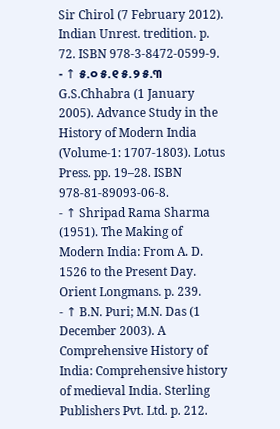Sir Chirol (7 February 2012). Indian Unrest. tredition. p. 72. ISBN 978-3-8472-0599-9.
- ↑ ୫.୦ ୫.୧ ୫.୨ ୫.୩ G.S.Chhabra (1 January 2005). Advance Study in the History of Modern India (Volume-1: 1707-1803). Lotus Press. pp. 19–28. ISBN 978-81-89093-06-8.
- ↑ Shripad Rama Sharma (1951). The Making of Modern India: From A. D. 1526 to the Present Day. Orient Longmans. p. 239.
- ↑ B.N. Puri; M.N. Das (1 December 2003). A Comprehensive History of India: Comprehensive history of medieval India. Sterling Publishers Pvt. Ltd. p. 212.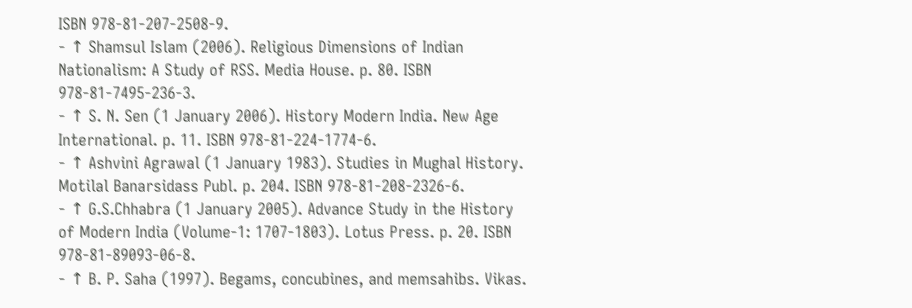ISBN 978-81-207-2508-9.
- ↑ Shamsul Islam (2006). Religious Dimensions of Indian Nationalism: A Study of RSS. Media House. p. 80. ISBN 978-81-7495-236-3.
- ↑ S. N. Sen (1 January 2006). History Modern India. New Age International. p. 11. ISBN 978-81-224-1774-6.
- ↑ Ashvini Agrawal (1 January 1983). Studies in Mughal History. Motilal Banarsidass Publ. p. 204. ISBN 978-81-208-2326-6.
- ↑ G.S.Chhabra (1 January 2005). Advance Study in the History of Modern India (Volume-1: 1707-1803). Lotus Press. p. 20. ISBN 978-81-89093-06-8.
- ↑ B. P. Saha (1997). Begams, concubines, and memsahibs. Vikas.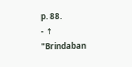p. 88.
- ↑ "Brindaban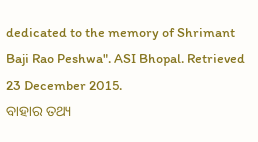dedicated to the memory of Shrimant Baji Rao Peshwa". ASI Bhopal. Retrieved 23 December 2015.
ବାହାର ତଥ୍ୟ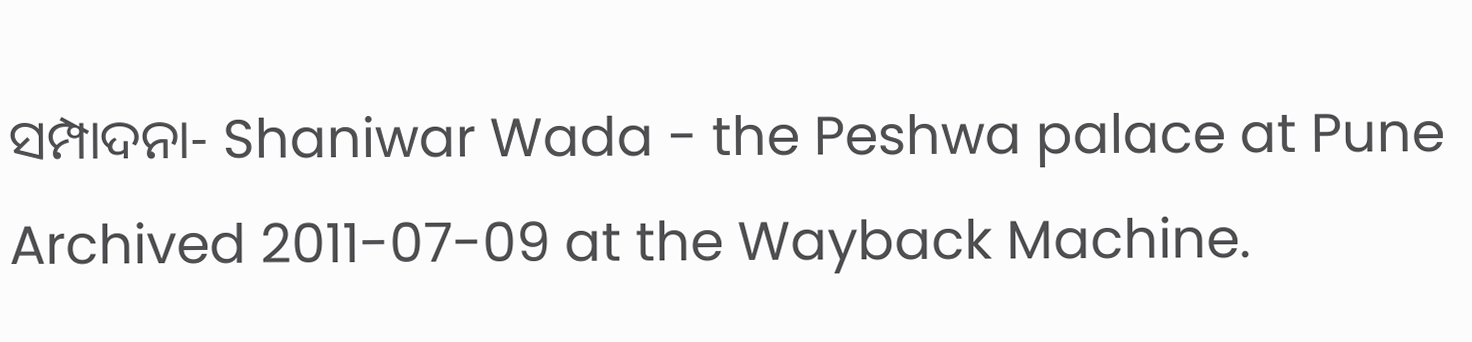ସମ୍ପାଦନା- Shaniwar Wada - the Peshwa palace at Pune Archived 2011-07-09 at the Wayback Machine.